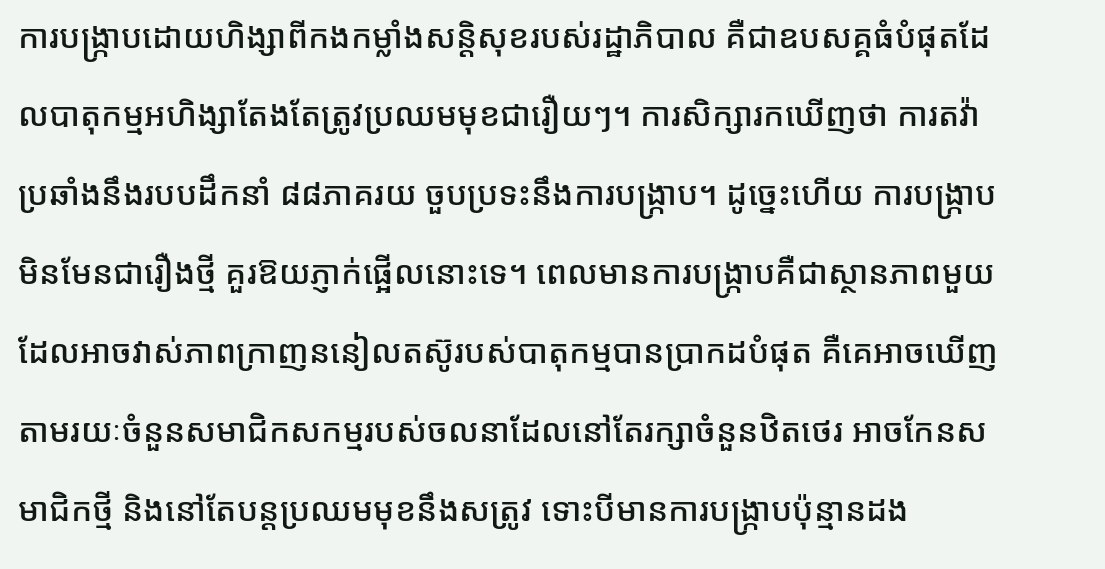ការបង្ក្រាបដោយហិង្សាពីកងកម្លាំងសន្តិសុខរបស់រដ្ឋាភិបាល គឺជាឧបសគ្គធំបំផុតដែលបាតុកម្មអហិង្សាតែងតែត្រូវប្រឈមមុខជារឿយៗ។ ការសិក្សារកឃើញថា ការតវ៉ាប្រឆាំងនឹងរបបដឹកនាំ ៨៨ភាគរយ ចួបប្រទះនឹងការបង្ក្រាប។ ដូច្នេះហើយ ការបង្ក្រាបមិនមែនជារឿងថ្មី គួរឱយភ្ញាក់ផ្អើលនោះទេ។ ពេលមានការបង្ក្រាបគឺជាស្ថានភាពមួយដែលអាចវាស់ភាពក្រាញននៀលតស៊ូរបស់បាតុកម្មបានប្រាកដបំផុត គឺគេអាចឃើញតាមរយៈចំនួនសមាជិកសកម្មរបស់ចលនាដែលនៅតែរក្សាចំនួនឋិតថេរ អាចកែនសមាជិកថ្មី និងនៅតែបន្តប្រឈមមុខនឹងសត្រូវ ទោះបីមានការបង្ក្រាបប៉ុន្មានដង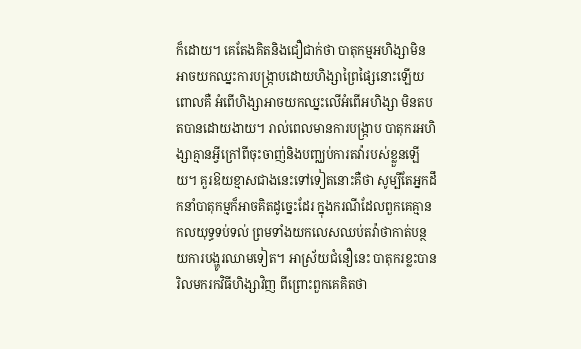ក៏ដោយ។ គេតែងគិតនិងជឿជាក់ថា បាតុកម្មអហិង្សាមិនអាចយកឈ្នះការបង្ក្រាបដោយហិង្សាព្រៃផ្សៃនោះឡើយ ពោលគឺ អំពើហិង្សាអាចយកឈ្នះលើអំពើអហិង្សា មិនតបតបានដោយងាយ។ រាល់ពេលមានការបង្ក្រាប បាតុករអហិង្សាគ្មានអ្វីក្រៅពីចុះចាញ់និងបញ្ឈប់ការតវ៉ារបស់ខ្លួនឡើយ។ គួរឱយខ្មាសជាងនេះទៅទៀតនោះគឺថា សូម្បីតែអ្នកដឹកនាំបាតុកម្មក៏អាចគិតដូច្នេះដែរ ក្នុងករណីដែលពួកគេគ្មានកលយុទ្ធទប់ទល់ ព្រមទាំងយកលេសឈប់តវ៉ាថាកាត់បន្ថយការបង្ហូរឈាមទៀត។ អាស្រ័យជំនឿនេះ បាតុករខ្លះបានរិលមករកវិធីហិង្សាវិញ ពីព្រោះពួកគេគិតថា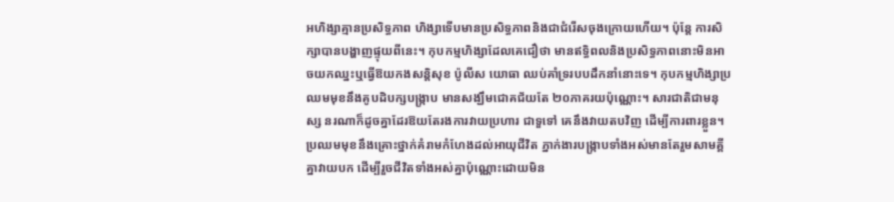អហិង្សាគ្មានប្រសិទ្ធភាព ហិង្សាទើបមានប្រសិទ្ធភាពនិងជាជំរើសចុងក្រោយហើយ។ ប៉ុន្តែ ការសិក្សាបានបង្ហាញផ្ទុយពីនេះ។ កុបកម្មហិង្សាដែលគេជឿថា មានឥទ្ធិពលនិងប្រសិទ្ធភាពនោះមិនអាចយកឈ្នះឬធ្វើឱយកងសន្តិសុខ ប៉ូលីស យោធា ឈប់គាំទ្ររបបដឹកនាំនោះទេ។ កុបកម្មហិង្សាប្រឈមមុខនឹងគូបដិបក្សបង្ក្រាប មានសង្ឃឹមជោគជ័យតែ ២០ភាគរយប៉ុណ្ណោះ។ សារជាតិជាមនុស្ស នរណាក៏ដូចគ្នាដែរឱយតែរងការវាយប្រហារ ជាទួទៅ គេនឹងវាយតបវិញ ដើម្បីការពារខ្លួន។ ប្រឈមមុខនឹងគ្រោះថ្នាក់គំរាមកំហែងដល់អាយុជីវិត ភ្នាក់ងារបង្ក្រាបទាំងអស់មានតែរួមសាមគ្គីគ្នាវាយបក ដើម្បីរួចជីវិតទាំងអស់គ្នាប៉ុណ្ណោះដោយមិន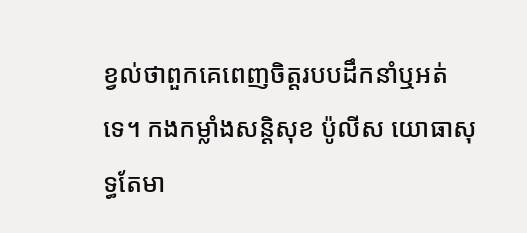ខ្វល់ថាពួកគេពេញចិត្តរបបដឹកនាំឬអត់ទេ។ កងកម្លាំងសន្តិសុខ ប៉ូលីស យោធាសុទ្ធតែមា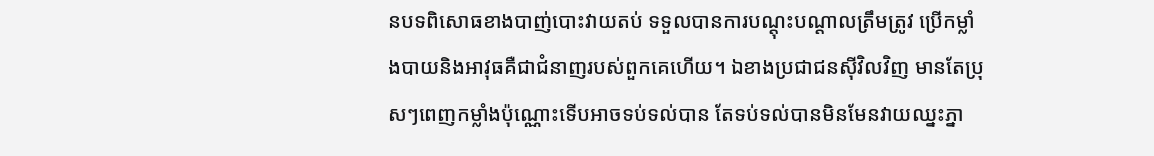នបទពិសោធខាងបាញ់បោះវាយតប់ ទទួលបានការបណ្តុះបណ្តាលត្រឹមត្រូវ ប្រើកម្លាំងបាយនិងអាវុធគឺជាជំនាញរបស់ពួកគេហើយ។ ឯខាងប្រជាជនស៊ីវិលវិញ មានតែប្រុសៗពេញកម្លាំងប៉ុណ្ណោះទើបអាចទប់ទល់បាន តែទប់ទល់បានមិនមែនវាយឈ្នះភ្នា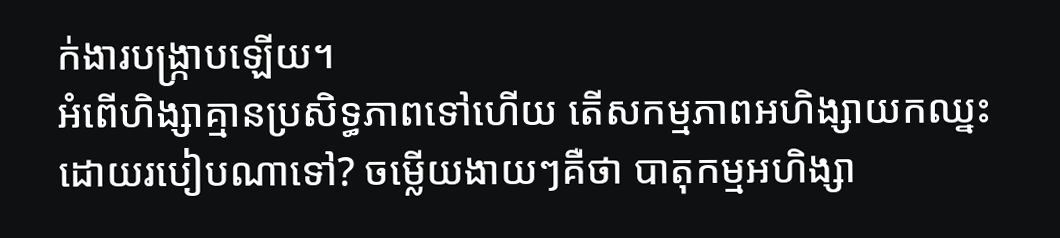ក់ងារបង្ក្រាបឡើយ។
អំពើហិង្សាគ្មានប្រសិទ្ធភាពទៅហើយ តើសកម្មភាពអហិង្សាយកឈ្នះដោយរបៀបណាទៅ? ចម្លើយងាយៗគឺថា បាតុកម្មអហិង្សា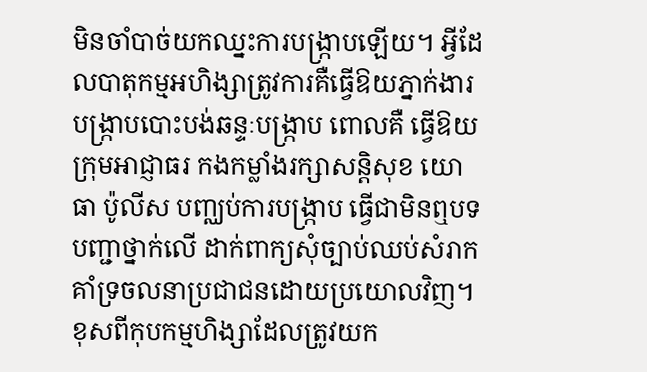មិនចាំបាច់យកឈ្នះការបង្ក្រាបឡើយ។ អ្វីដែលបាតុកម្មអហិង្សាត្រូវការគឺធ្វើឱយភ្នាក់ងារបង្ក្រាបបោះបង់ឆន្ទៈបង្ក្រាប ពោលគឺ ធ្វើឱយក្រុមអាជ្ញាធរ កងកម្លាំងរក្សាសន្តិសុខ យោធា ប៉ូលីស បញ្ឈប់ការបង្ក្រាប ធ្វើជាមិនឮបទបញ្ជាថ្នាក់លើ ដាក់ពាក្យសុំច្បាប់ឈប់សំរាក គាំទ្រចលនាប្រជាជនដោយប្រយោលវិញ។ ខុសពីកុបកម្មហិង្សាដែលត្រូវយក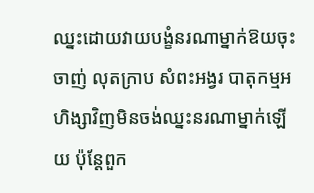ឈ្នះដោយវាយបង្ខំនរណាម្នាក់ឱយចុះចាញ់ លុតក្រាប សំពះអង្វរ បាតុកម្មអហិង្សាវិញមិនចង់ឈ្នះនរណាម្នាក់ឡើយ ប៉ុន្តែពួក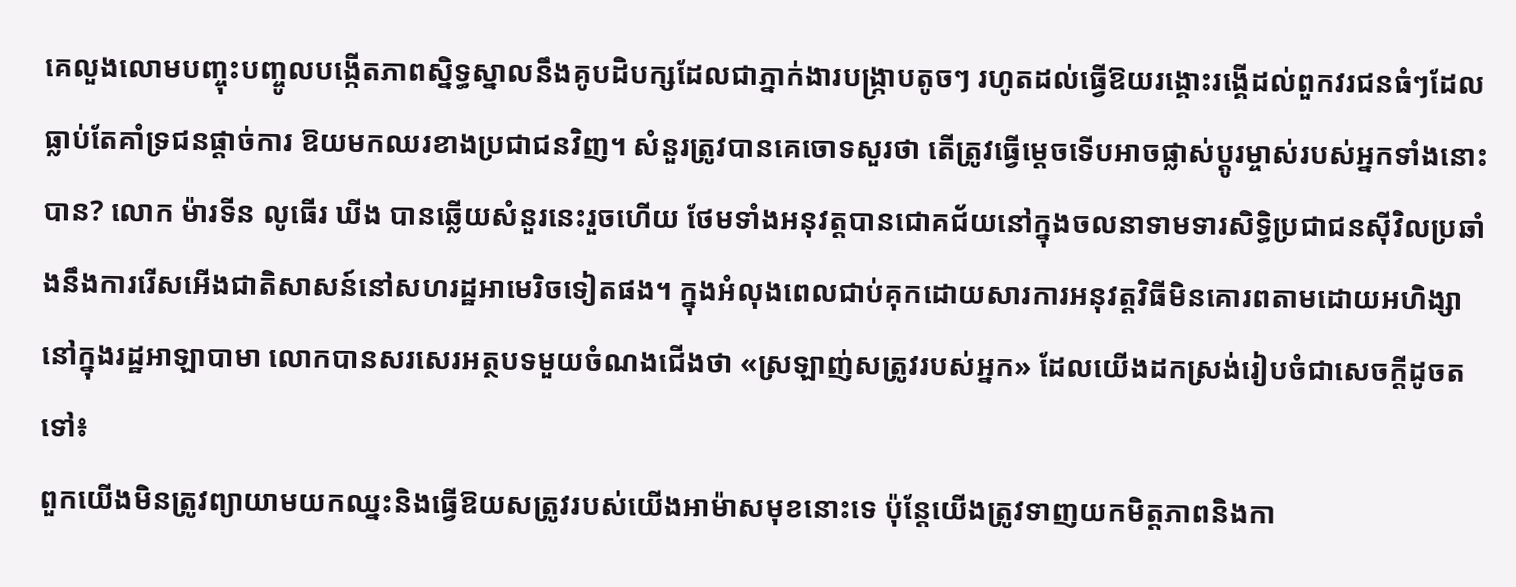គេលួងលោមបញ្ចុះបញ្ចូលបង្កើតភាពស្និទ្ធស្នាលនឹងគូបដិបក្សដែលជាភ្នាក់ងារបង្ក្រាបតូចៗ រហូតដល់ធ្វើឱយរង្គោះរង្គើដល់ពួកវរជនធំៗដែលធ្លាប់តែគាំទ្រជនផ្តាច់ការ ឱយមកឈរខាងប្រជាជនវិញ។ សំនួរត្រូវបានគេចោទសួរថា តើត្រូវធ្វើម្តេចទើបអាចផ្លាស់ប្តូរម្ចាស់របស់អ្នកទាំងនោះបាន? លោក ម៉ារទីន លូធើរ ឃីង បានឆ្លើយសំនួរនេះរួចហើយ ថែមទាំងអនុវត្តបានជោគជ័យនៅក្នុងចលនាទាមទារសិទ្ធិប្រជាជនស៊ីវិលប្រឆាំងនឹងការរើសអើងជាតិសាសន៍នៅសហរដ្ឋអាមេរិចទៀតផង។ ក្នុងអំលុងពេលជាប់គុកដោយសារការអនុវត្តវិធីមិនគោរពតាមដោយអហិង្សានៅក្នុងរដ្ឋអាឡាបាមា លោកបានសរសេរអត្ថបទមួយចំណងជើងថា «ស្រឡាញ់សត្រូវរបស់អ្នក» ដែលយើងដកស្រង់រៀបចំជាសេចក្តីដូចតទៅ៖
ពួកយើងមិនត្រូវព្យាយាមយកឈ្នះនិងធ្វើឱយសត្រូវរបស់យើងអាម៉ាសមុខនោះទេ ប៉ុន្តែយើងត្រូវទាញយកមិត្តភាពនិងកា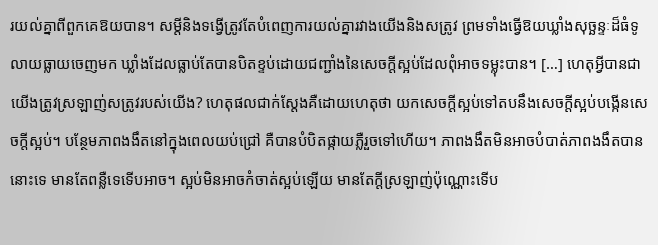រយល់គ្នាពីពួកគេឱយបាន។ សម្តីនិងទង្វើត្រូវតែបំពេញការយល់គ្នារវាងយើងនិងសត្រូវ ព្រមទាំងធ្វើឱយឃ្លាំងសុច្ឆន្ទៈដ៏ធំទូលាយធ្លាយចេញមក ឃ្លាំងដែលធ្លាប់តែបានបិតខ្ទប់ដោយជញ្ជាំងនៃសេចក្តីស្អប់ដែលពុំអាចទម្លុះបាន។ […] ហេតុអ្វីបានជាយើងត្រូវស្រឡាញ់សត្រូវរបស់យើង? ហេតុផលជាក់ស្តែងគឺដោយហេតុថា យកសេចក្តីស្អប់ទៅតបនឹងសេចក្តីស្អប់បង្កើនសេចក្តីស្អប់។ បន្ថែមភាពងងឹតនៅក្នុងពេលយប់ជ្រៅ គឺបានបំបិតផ្កាយភ្លឺរួចទៅហើយ។ ភាពងងឹតមិនអាចបំបាត់ភាពងងឹតបាននោះទេ មានតែពន្លឺទេទើបអាច។ ស្អប់មិនអាចកំចាត់ស្អប់ឡើយ មានតែក្តីស្រឡាញ់ប៉ុណ្ណោះទើប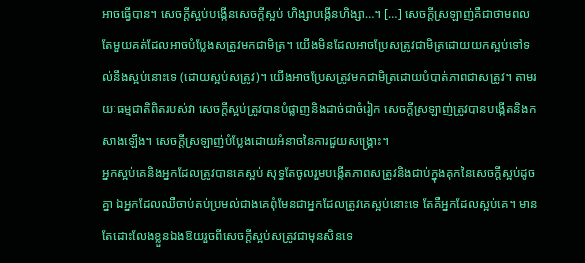អាចធ្វើបាន។ សេចក្តីស្អប់បង្កើនសេចក្តីស្អប់ ហិង្សាបង្កើនហិង្សា…។ […] សេចក្តីស្រឡាញ់គឺជាថាមពលតែមួយគត់ដែលអាចបំប្លែងសត្រូវមកជាមិត្រ។ យើងមិនដែលអាចប្រែសត្រូវជាមិត្រដោយយកស្អប់ទៅទល់នឹងស្អប់នោះទេ (ដោយស្អប់សត្រូវ)។ យើងអាចប្រែសត្រូវមកជាមិត្រដោយបំបាត់ភាពជាសត្រូវ។ តាមរយៈធម្មជាតិពិតរបស់វា សេចក្តីស្អប់ត្រូវបានបំផ្លាញនិងដាច់ជាចំរៀក សេចក្តីស្រឡាញ់ត្រូវបានបង្កើតនិងកសាងឡើង។ សេចក្តីស្រឡាញ់បំប្លែងដោយអំនាចនៃការជួយសង្គ្រោះ។
អ្នកស្អប់គេនិងអ្នកដែលត្រូវបានគេស្អប់ សុទ្ធតែចូលរួមបង្កើតភាពសត្រូវនិងជាប់ក្នុងគុកនៃសេចក្តីស្អប់ដូចគ្នា ឯអ្នកដែលឈឺចាប់តប់ប្រមល់ជាងគេពុំមែនជាអ្នកដែលត្រូវគេស្អប់នោះទេ តែគឺអ្នកដែលស្អប់គេ។ មានតែដោះលែងខ្លួនឯងឱយរួចពីសេចក្តីស្អប់សត្រូវជាមុនសិនទេ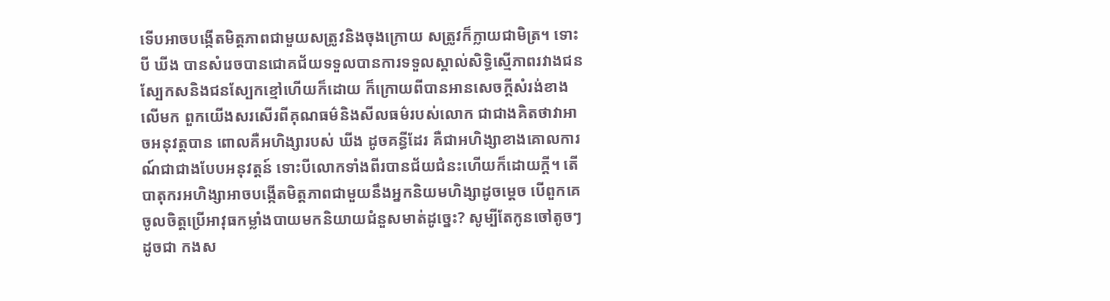ទើបអាចបង្កើតមិត្តភាពជាមួយសត្រូវនិងចុងក្រោយ សត្រូវក៏ក្លាយជាមិត្រ។ ទោះបី ឃីង បានសំរេចបានជោគជ័យទទួលបានការទទួលស្គាល់សិទ្ធិស្មើភាពរវាងជនស្បែកសនិងជនស្បែកខ្មៅហើយក៏ដោយ ក៏ក្រោយពីបានអានសេចក្តីសំរង់ខាងលើមក ពួកយើងសរសើរពីគុណធម៌និងសីលធម៌របស់លោក ជាជាងគិតថាវាអាចអនុវត្តបាន ពោលគឺអហិង្សារបស់ ឃីង ដូចគន្ធីដែរ គឺជាអហិង្សាខាងគោលការណ៍ជាជាងបែបអនុវត្តន៍ ទោះបីលោកទាំងពីរបានជ័យជំនះហើយក៏ដោយក្តី។ តើបាតុករអហិង្សាអាចបង្កើតមិត្តភាពជាមួយនឹងអ្នកនិយមហិង្សាដូចម្តេច បើពួកគេចូលចិត្តប្រើអាវុធកម្លាំងបាយមកនិយាយជំនួសមាត់ដូច្នេះ? សូម្បីតែកូនចៅតូចៗ ដូចជា កងស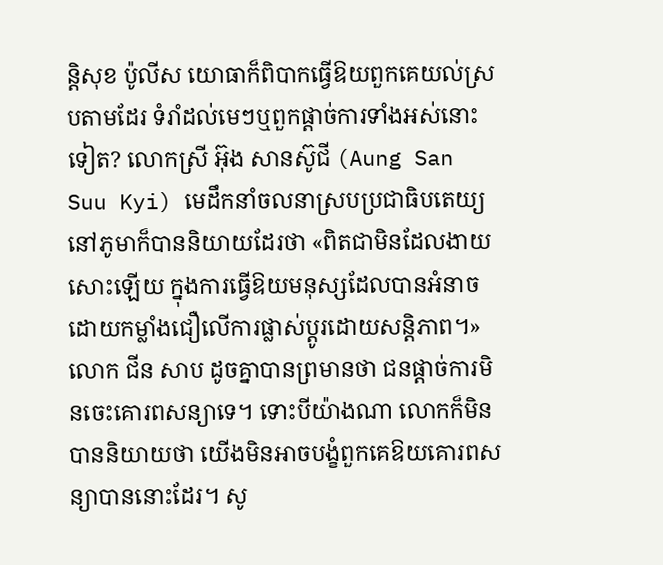ន្តិសុខ ប៉ូលីស យោធាក៏ពិបាកធ្វើឱយពួកគេយល់ស្របតាមដែរ ទំរាំដល់មេៗឬពួកផ្តាច់ការទាំងអស់នោះទៀត? លោកស្រី អ៊ុង សានស៊ូជី (Aung San Suu Kyi) មេដឹកនាំចលនាស្របប្រជាធិបតេយ្យនៅភូមាក៏បាននិយាយដែរថា «ពិតជាមិនដែលងាយសោះឡើយ ក្នុងការធ្វើឱយមនុស្សដែលបានអំនាចដោយកម្លាំងជឿលើការផ្លាស់ប្តូរដោយសន្តិភាព។» លោក ជីន សាប ដូចគ្នាបានព្រមានថា ជនផ្តាច់ការមិនចេះគោរពសន្យាទេ។ ទោះបីយ៉ាងណា លោកក៏មិនបាននិយាយថា យើងមិនអាចបង្ខំពួកគេឱយគោរពសន្យាបាននោះដែរ។ សូ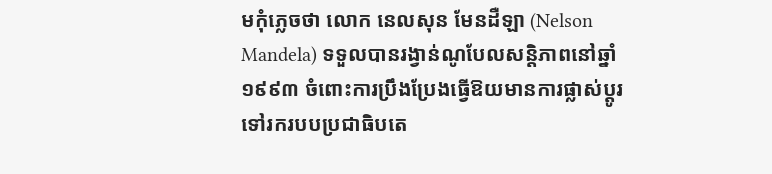មកុំភ្លេចថា លោក នេលសុន មែនដឺឡា (Nelson Mandela) ទទួលបានរង្វាន់ណូបែលសន្តិភាពនៅឆ្នាំ១៩៩៣ ចំពោះការប្រឹងប្រែងធ្វើឱយមានការផ្លាស់ប្តូរទៅរករបបប្រជាធិបតេ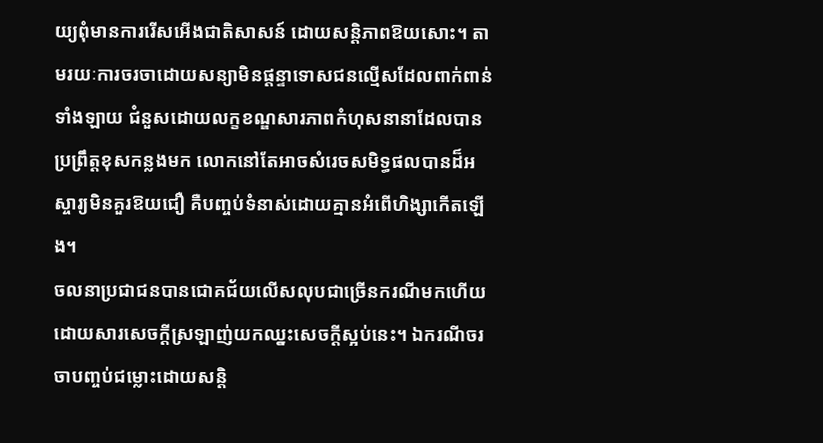យ្យពុំមានការរើសអើងជាតិសាសន៍ ដោយសន្តិភាពឱយសោះ។ តាមរយៈការចរចាដោយសន្យាមិនផ្តន្ទាទោសជនល្មើសដែលពាក់ពាន់ទាំងឡាយ ជំនួសដោយលក្ខខណ្ឌសារភាពកំហុសនានាដែលបានប្រព្រឹត្តខុសកន្លងមក លោកនៅតែអាចសំរេចសមិទ្ធផលបានដ៏អស្ចារ្យមិនគួរឱយជឿ គឺបញ្ចប់ទំនាស់ដោយគ្មានអំពើហិង្សាកើតឡើង។
ចលនាប្រជាជនបានជោគជ័យលើសលុបជាច្រើនករណីមកហើយ ដោយសារសេចក្តីស្រឡាញ់យកឈ្នះសេចក្តីស្អប់នេះ។ ឯករណីចរចាបញ្ចប់ជម្លោះដោយសន្តិ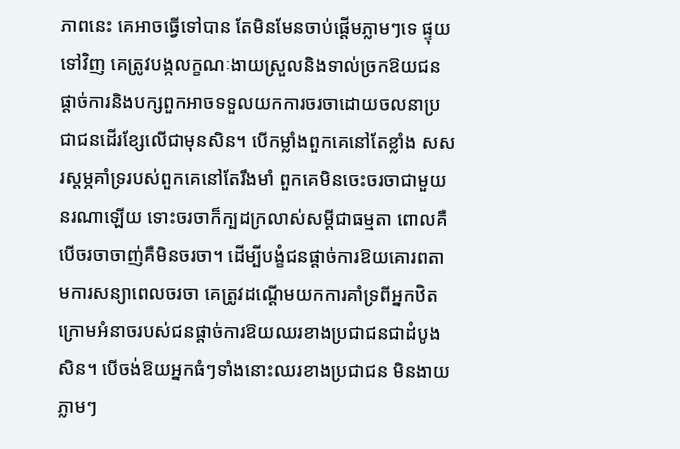ភាពនេះ គេអាចធ្វើទៅបាន តែមិនមែនចាប់ផ្តើមភ្លាមៗទេ ផ្ទុយទៅវិញ គេត្រូវបង្កលក្ខណៈងាយស្រួលនិងទាល់ច្រកឱយជនផ្តាច់ការនិងបក្សពួកអាចទទួលយកការចរចាដោយចលនាប្រជាជនដើរខ្សែលើជាមុនសិន។ បើកម្លាំងពួកគេនៅតែខ្លាំង សសរស្តម្ភគាំទ្ររបស់ពួកគេនៅតែរឹងមាំ ពួកគេមិនចេះចរចាជាមួយនរណាឡើយ ទោះចរចាក៏ក្បដក្រលាស់សម្តីជាធម្មតា ពោលគឺបើចរចាចាញ់គឺមិនចរចា។ ដើម្បីបង្ខំជនផ្តាច់ការឱយគោរពតាមការសន្យាពេលចរចា គេត្រូវដណ្តើមយកការគាំទ្រពីអ្នកឋិតក្រោមអំនាចរបស់ជនផ្តាច់ការឱយឈរខាងប្រជាជនជាដំបូងសិន។ បើចង់ឱយអ្នកធំៗទាំងនោះឈរខាងប្រជាជន មិនងាយភ្លាមៗ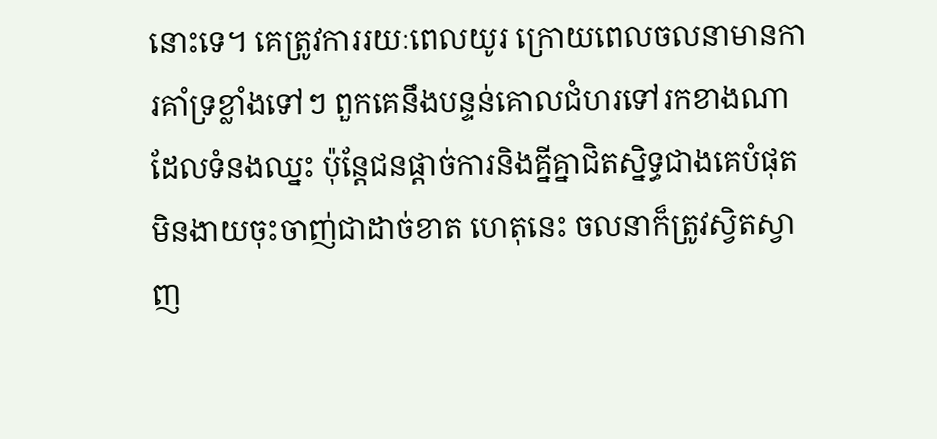នោះទេ។ គេត្រូវការរយៈពេលយូរ ក្រោយពេលចលនាមានការគាំទ្រខ្លាំងទៅៗ ពួកគេនឹងបន្ទន់គោលជំហរទៅរកខាងណាដែលទំនងឈ្នះ ប៉ុន្តែជនផ្តាច់ការនិងគ្នីគ្នាជិតស្និទ្ធជាងគេបំផុតមិនងាយចុះចាញ់ជាដាច់ខាត ហេតុនេះ ចលនាក៏ត្រូវស្វិតស្វាញ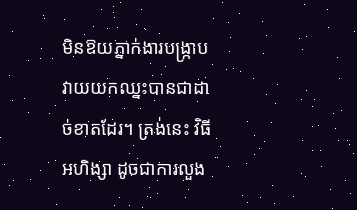មិនឱយភ្នាក់ងារបង្ក្រាបវាយយកឈ្នះបានជាដាច់ខាតដែរ។ ត្រង់នេះ វិធីអហិង្សា ដូចជាការលួង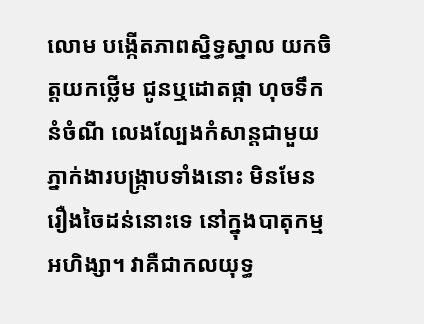លោម បង្កើតភាពស្និទ្ធស្នាល យកចិត្តយកថ្លើម ជូនឬដោតផ្កា ហុចទឹកនំចំណី លេងល្បែងកំសាន្តជាមួយភ្នាក់ងារបង្ក្រាបទាំងនោះ មិនមែនរឿងចៃដន់នោះទេ នៅក្នុងបាតុកម្មអហិង្សា។ វាគឺជាកលយុទ្ធ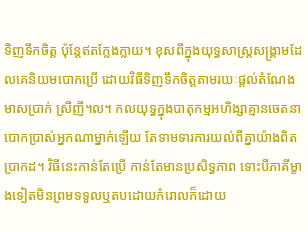ទិញទឹកចិត្ត ប៉ុន្តែឥតក្លែងក្លាយ។ ខុសពីក្នុងយុទ្ធសាស្ត្រសង្គ្រាមដែលគេនិយមបោកប្រើ ដោយវិធីទិញទឹកចិត្តតាមរយៈផ្តល់តំណែង មាសប្រាក់ ស្រីញី។ល។ កលយុទ្ធក្នុងបាតុកម្មអហិង្សាគ្មានចេតនាបោកប្រាស់អ្នកណាម្នាក់ឡើយ តែទាមទារការយល់ពីគ្នាយ៉ាងពិតប្រាកដ។ វិធីនេះកាន់តែប្រើ កាន់តែមានប្រសិទ្ធភាព ទោះបីភាគីម្ខាងទៀតមិនព្រមទទួលឬតបដោយកំរោលក៏ដោយ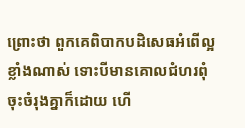ព្រោះថា ពួកគេពិបាកបដិសេធអំពើល្អខ្លាំងណាស់ ទោះបីមានគោលជំហរពុំចុះចំរុងគ្នាក៏ដោយ ហើ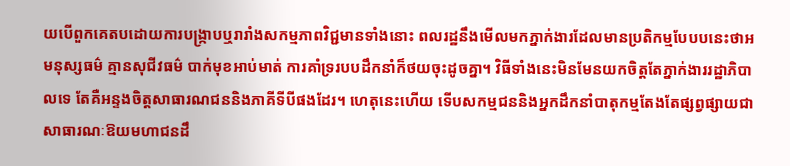យបើពួកគេតបដោយការបង្ក្រាបឬរារាំងសកម្មភាពវិជ្ជមានទាំងនោះ ពលរដ្ឋនឹងមើលមកភ្នាក់ងារដែលមានប្រតិកម្មបែបបនេះថាអមនុស្សធម៌ គ្មានសុជីវធម៌ បាក់មុខអាប់មាត់ ការគាំទ្ររបបដឹកនាំក៏ថយចុះដូចគ្នា។ វិធីទាំងនេះមិនមែនយកចិត្តតែភ្នាក់ងាររដ្ឋាភិបាលទេ តែគឺអន្ទងចិត្តសាធារណជននិងភាគីទីបីផងដែរ។ ហេតុនេះហើយ ទើបសកម្មជននិងអ្នកដឹកនាំបាតុកម្មតែងតែផ្សព្វផ្សាយជាសាធារណៈឱយមហាជនដឹ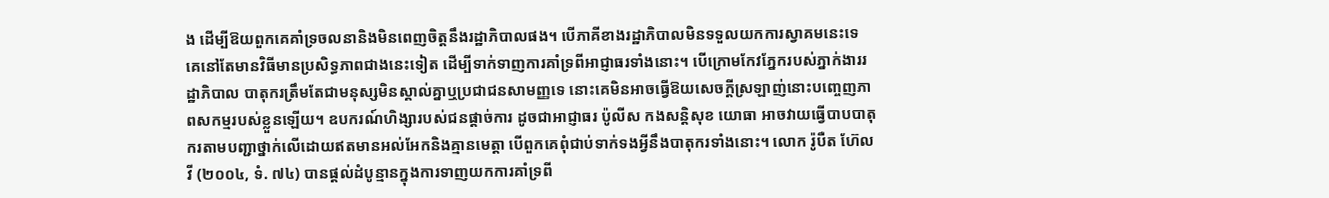ង ដើម្បីឱយពួកគេគាំទ្រចលនានិងមិនពេញចិត្តនឹងរដ្ឋាភិបាលផង។ បើភាគីខាងរដ្ឋាភិបាលមិនទទួលយកការស្វាគមនេះទេ គេនៅតែមានវិធីមានប្រសិទ្ធភាពជាងនេះទៀត ដើម្បីទាក់ទាញការគាំទ្រពីអាជ្ញាធរទាំងនោះ។ បើក្រោមកែវភ្នែករបស់ភ្នាក់ងាររដ្ឋាភិបាល បាតុករត្រឹមតែជាមនុស្សមិនស្គាល់គ្នាឬប្រជាជនសាមញ្ញទេ នោះគេមិនអាចធ្វើឱយសេចក្តីស្រឡាញ់នោះបញ្ចេញភាពសកម្មរបស់ខ្លួនឡើយ។ ឧបករណ៍ហិង្សារបស់ជនផ្តាច់ការ ដូចជាអាជ្ញាធរ ប៉ូលីស កងសន្តិសុខ យោធា អាចវាយធ្វើបាបបាតុករតាមបញ្ជាថ្នាក់លើដោយឥតមានអល់អែកនិងគ្មានមេត្តា បើពួកគេពុំជាប់ទាក់ទងអ្វីនឹងបាតុករទាំងនោះ។ លោក រ៉ូបឺត ហ៊ែលវី (២០០៤, ទំ. ៧៤) បានផ្តល់ដំបូន្មានក្នុងការទាញយកការគាំទ្រពី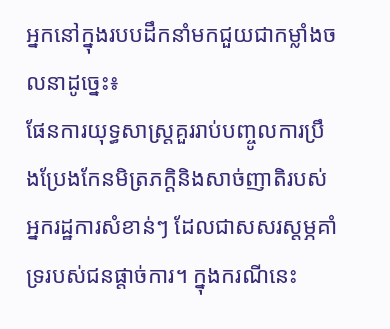អ្នកនៅក្នុងរបបដឹកនាំមកជួយជាកម្លាំងចលនាដូច្នេះ៖
ផែនការយុទ្ធសាស្ត្រគួររាប់បញ្ចូលការប្រឹងប្រែងកែនមិត្រភក្តិនិងសាច់ញាតិរបស់អ្នករដ្ឋការសំខាន់ៗ ដែលជាសសរស្តម្ភគាំទ្ររបស់ជនផ្តាច់ការ។ ក្នុងករណីនេះ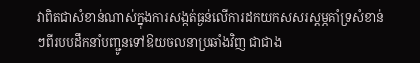វាពិតជាសំខាន់ណាស់ក្នុងការសង្កត់ធ្ងន់លើការដកយកសសរស្តម្ភគាំទ្រសំខាន់ៗពីរបបដឹកនាំបញ្ជូនទៅឱយចលនាប្រឆាំងវិញ ជាជាង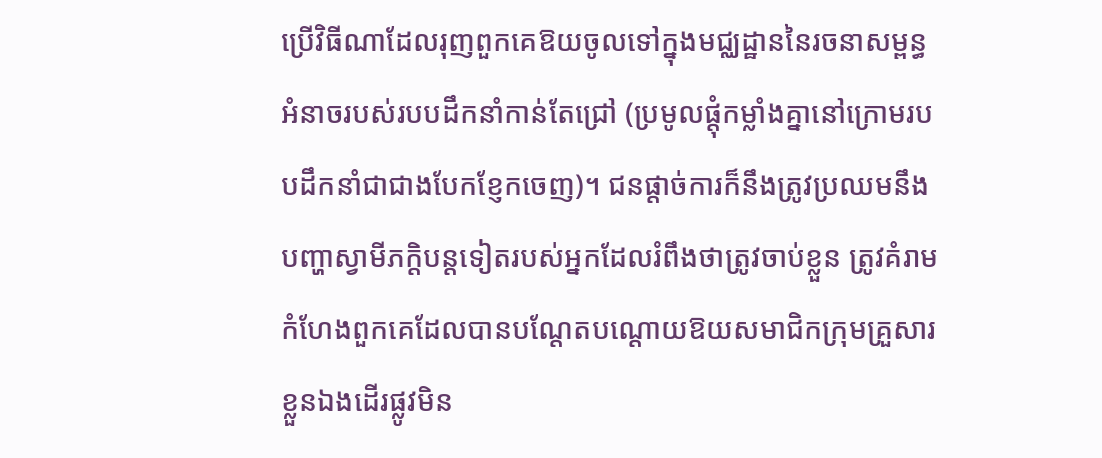ប្រើវិធីណាដែលរុញពួកគេឱយចូលទៅក្នុងមជ្ឈដ្ឋាននៃរចនាសម្ពន្ធអំនាចរបស់របបដឹកនាំកាន់តែជ្រៅ (ប្រមូលផ្តុំកម្លាំងគ្នានៅក្រោមរបបដឹកនាំជាជាងបែកខ្ញែកចេញ)។ ជនផ្តាច់ការក៏នឹងត្រូវប្រឈមនឹងបញ្ហាស្វាមីភក្តិបន្តទៀតរបស់អ្នកដែលរំពឹងថាត្រូវចាប់ខ្លួន ត្រូវគំរាមកំហែងពួកគេដែលបានបណ្តែតបណ្តោយឱយសមាជិកក្រុមគ្រួសារខ្លួនឯងដើរផ្លូវមិន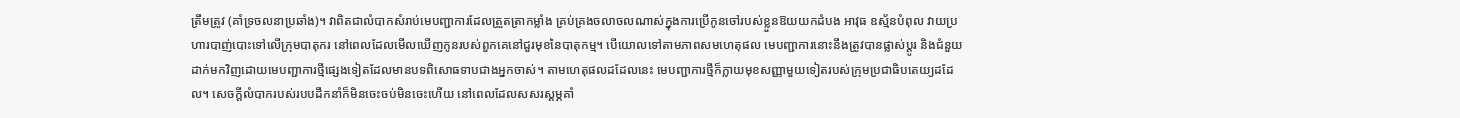ត្រឹមត្រូវ (គាំទ្រចលនាប្រឆាំង)។ វាពិតជាលំបាកសំរាប់មេបញ្ជាការដែលត្រួតត្រាកម្លាំង គ្រប់គ្រងចលាចលណាស់ក្នុងការប្រើកូនចៅរបស់ខ្លួនឱយយកដំបង អាវុធ ឧស្ម័នបំពុល វាយប្រហារបាញ់បោះទៅលើក្រុមបាតុករ នៅពេលដែលមើលឃើញកូនរបស់ពួកគេនៅជួរមុខនៃបាតុកម្ម។ បើយោលទៅតាមភាពសមហេតុផល មេបញ្ជាការនោះនឹងត្រូវបានផ្លាស់ប្តូរ និងជំនួយដាក់មកវិញដោយមេបញ្ជាការថ្មីផ្សេងទៀតដែលមានបទពិសោធទាបជាងអ្នកចាស់។ តាមហេតុផលដដែលនេះ មេបញ្ជាការថ្មីក៏ក្លាយមុខសញ្ញាមួយទៀតរបស់ក្រុមប្រជាធិបតេយ្យដដែល។ សេចក្តីលំបាករបស់របបដឹកនាំក៏មិនចេះចប់មិនចេះហើយ នៅពេលដែលសសរស្តម្ភគាំ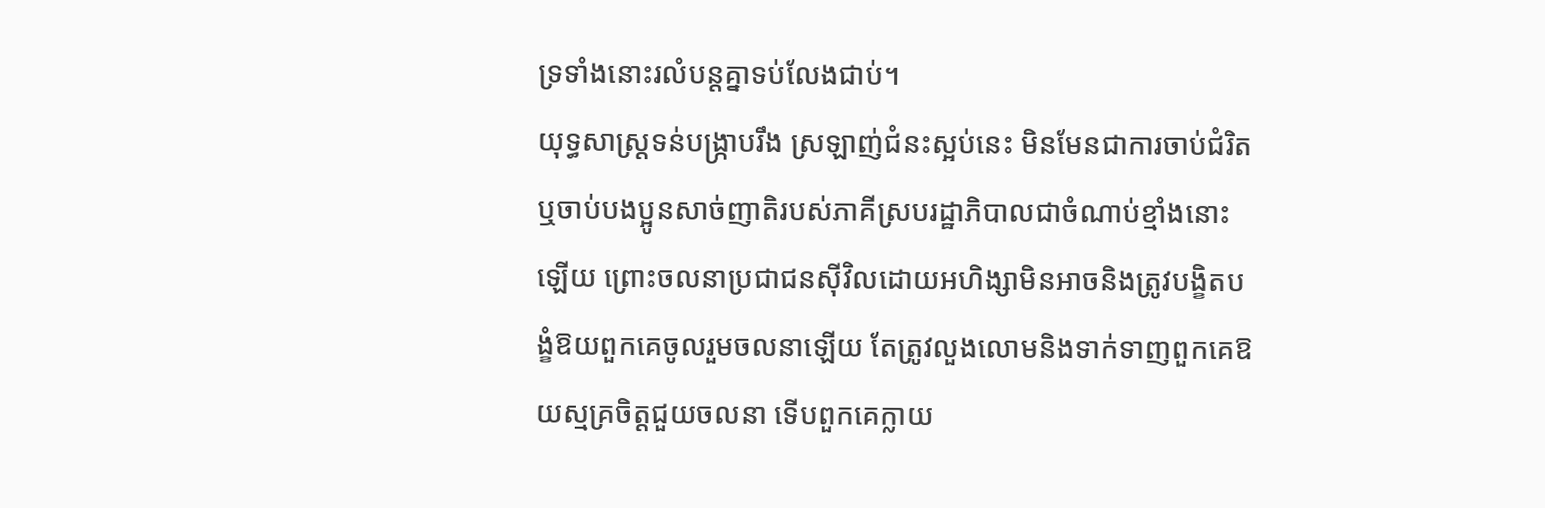ទ្រទាំងនោះរលំបន្តគ្នាទប់លែងជាប់។
យុទ្ធសាស្ត្រទន់បង្ក្រាបរឹង ស្រឡាញ់ជំនះស្អប់នេះ មិនមែនជាការចាប់ជំរិតឬចាប់បងប្អូនសាច់ញាតិរបស់ភាគីស្របរដ្ឋាភិបាលជាចំណាប់ខ្មាំងនោះឡើយ ព្រោះចលនាប្រជាជនស៊ីវិលដោយអហិង្សាមិនអាចនិងត្រូវបង្ខិតបង្ខំឱយពួកគេចូលរួមចលនាឡើយ តែត្រូវលួងលោមនិងទាក់ទាញពួកគេឱយស្មគ្រចិត្តជួយចលនា ទើបពួកគេក្លាយ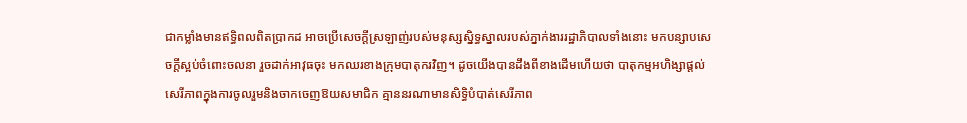ជាកម្លាំងមានឥទ្ធិពលពិតប្រាកដ អាចប្រើសេចក្តីស្រឡាញ់របស់មនុស្សស្និទ្ធស្នាលរបស់ភ្នាក់ងាររដ្ឋាភិបាលទាំងនោះ មកបន្សាបសេចក្តីស្អប់ចំពោះចលនា រួចដាក់អាវុធចុះ មកឈរខាងក្រុមបាតុករវិញ។ ដូចយើងបានដឹងពីខាងដើមហើយថា បាតុកម្មអហិង្សាផ្តល់សេរីភាពក្នុងការចូលរួមនិងចាកចេញឱយសមាជិក គ្មាននរណាមានសិទ្ធិបំបាត់សេរីភាព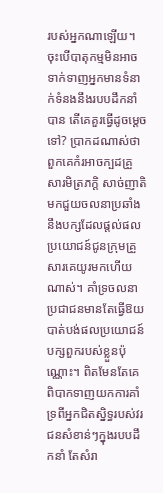របស់អ្នកណាឡើយ។
ចុះបើបាតុកម្មមិនអាចទាក់ទាញអ្នកមានទំនាក់ទំនងនឹងរបបដឹកនាំបាន តើគេគួរធ្វើដូចម្តេចទៅ? ប្រាកដណាស់ថា ពួកគេកំរអាចក្បដគ្រួសារមិត្រភក្តិ សាច់ញាតិ មកជួយចលនាប្រឆាំងនឹងបក្សដែលផ្តល់ផលប្រយោជន៍ជូនក្រុមគ្រួសារគេយូរមកហើយណាស់។ គាំទ្រចលនាប្រជាជនមានតែធ្វើឱយបាត់បង់ផលប្រយោជន៍បក្សពួករបស់ខ្លួនប៉ុណ្ណោះ។ ពិតមែនតែគេពិបាកទាញយកការគាំទ្រពីអ្នកជិតស្និទ្ធរបស់វរជនសំខាន់ៗក្នុងរបបដឹកនាំ តែសំរា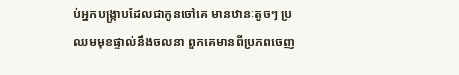ប់អ្នកបង្ក្រាបដែលជាកូនចៅគេ មានឋានៈតូចៗ ប្រឈមមុខផ្ទាល់នឹងចលនា ពួកគេមានពីប្រភពចេញ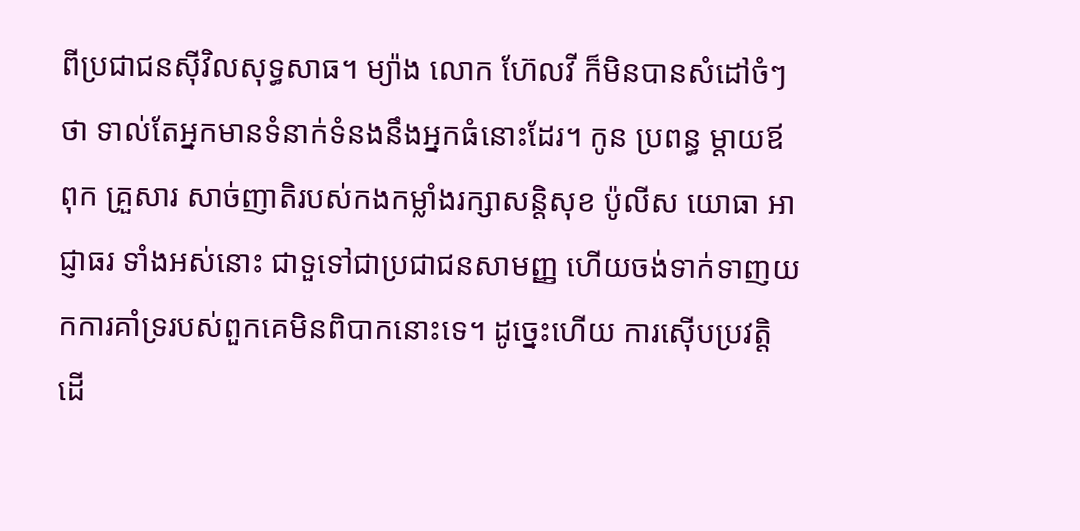ពីប្រជាជនស៊ីវិលសុទ្ធសាធ។ ម្យ៉ាង លោក ហ៊ែលវី ក៏មិនបានសំដៅចំៗថា ទាល់តែអ្នកមានទំនាក់ទំនងនឹងអ្នកធំនោះដែរ។ កូន ប្រពន្ធ ម្តាយឪពុក គ្រួសារ សាច់ញាតិរបស់កងកម្លាំងរក្សាសន្តិសុខ ប៉ូលីស យោធា អាជ្ញាធរ ទាំងអស់នោះ ជាទួទៅជាប្រជាជនសាមញ្ញ ហើយចង់ទាក់ទាញយកការគាំទ្ររបស់ពួកគេមិនពិបាកនោះទេ។ ដូច្នេះហើយ ការស៊ើបប្រវត្តិ ដើ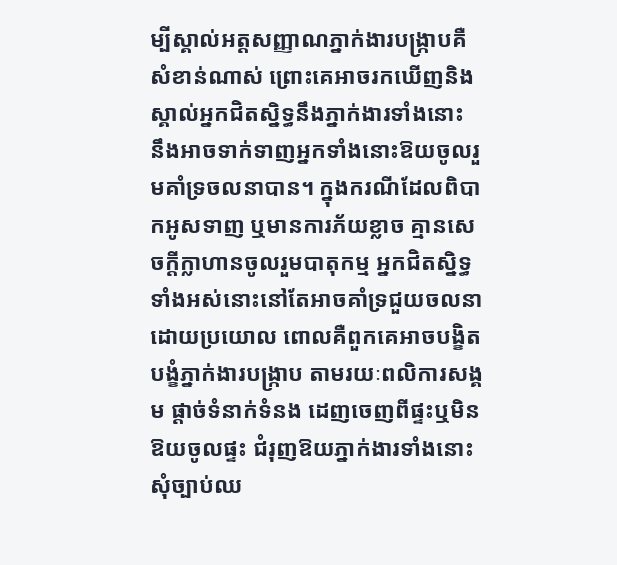ម្បីស្គាល់អត្តសញ្ញាណភ្នាក់ងារបង្ក្រាបគឺសំខាន់ណាស់ ព្រោះគេអាចរកឃើញនិងស្គាល់អ្នកជិតស្និទ្ធនឹងភ្នាក់ងារទាំងនោះ នឹងអាចទាក់ទាញអ្នកទាំងនោះឱយចូលរួមគាំទ្រចលនាបាន។ ក្នុងករណីដែលពិបាកអូសទាញ ឬមានការភ័យខ្លាច គ្មានសេចក្តីក្លាហានចូលរួមបាតុកម្ម អ្នកជិតស្និទ្ធទាំងអស់នោះនៅតែអាចគាំទ្រជួយចលនាដោយប្រយោល ពោលគឺពួកគេអាចបង្ខិតបង្ខំភ្នាក់ងារបង្ក្រាប តាមរយៈពលិការសង្គម ផ្តាច់ទំនាក់ទំនង ដេញចេញពីផ្ទះឬមិនឱយចូលផ្ទះ ជំរុញឱយភ្នាក់ងារទាំងនោះសុំច្បាប់ឈ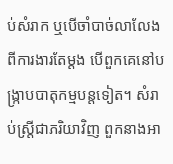ប់សំរាក ឬបើចាំបាច់លាលែងពីការងារតែម្តង បើពួកគេនៅបង្ក្រាបបាតុកម្មបន្តទៀត។ សំរាប់ស្ត្រីជាភរិយាវិញ ពួកនាងអា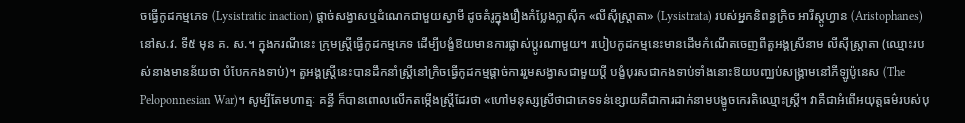ចធ្វើកូដកម្មភេទ (Lysistratic inaction) ផ្តាច់សង្វាសឬដំណេកជាមួយស្វាមី ដូចគំរូក្នុងរឿងកំប្លែងក្លាស៊ីក «លីស៊ីស្ត្រាតា» (Lysistrata) របស់អ្នកនិពន្ធក្រិច អារីស្តូហ្វាន (Aristophanes) នៅស.វ. ទី៥ មុន គ. ស.។ ក្នុងករណីនេះ ក្រុមស្រ្តីធ្វើកូដកម្មភេទ ដើម្បីបង្ខំឱយមានការផ្លាស់ប្តូរណាមួយ។ របៀបកូដកម្មនេះមានដើមកំណើតចេញពីតួអង្គស្រីនាម លីស៊ីស្ត្រាតា (ឈ្មោះរបស់នាងមានន័យថា បំបែកកងទាប់)។ តួអង្គស្រី្តនេះបានដឹកនាំស្រ្តីនៅក្រិចធ្វើកូដកម្មផ្តាច់ការរួមសង្វាសជាមួយប្តី បង្ខំបុរសជាកងទាប់ទាំងនោះឱយបញ្ឈប់សង្គ្រាមនៅភីឡូប៉ូនេស (The Peloponnesian War)។ សូម្បីតែមហាត្មៈ គន្ធី ក៏បានពោលលើកតម្កើងស្រ្តីដែរថា «ហៅមនុស្សស្រីថាជាភេទទន់ខ្សោយគឺជាការដាក់នាមបង្ខូចកេរតិឈ្មោះស្រ្តី។ វាគឺជាអំពើអយុត្តធម៌របស់បុ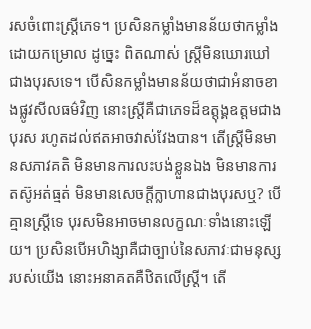រសចំពោះស្ត្រីភេទ។ ប្រសិនកម្លាំងមានន័យថាកម្លាំងដោយកម្រោល ដូច្នេះ ពិតណាស់ ស្ត្រីមិនឃោរឃៅជាងបុរសទេ។ បើសិនកម្លាំងមានន័យថាជាអំនាចខាងផ្លូវសីលធម៌វិញ នោះស្ត្រីគឺជាភេទដ៏ឧត្តុង្គឧត្តមជាងបុរស រហូតដល់ឥតអាចវាស់វែងបាន។ តើស្រ្តីមិនមានសភាវគតិ មិនមានការលះបង់ខ្លួនឯង មិនមានការតស៊ូអត់ធ្មត់ មិនមានសេចក្តីក្លាហានជាងបុរសឬ? បើគ្មានស្រ្តីទេ បុរសមិនអាចមានលក្ខណៈទាំងនោះឡើយ។ ប្រសិនបើអហិង្សាគឺជាច្បាប់នៃសភាវៈជាមនុស្សរបស់យើង នោះអនាគតគឺឋិតលើស្ត្រី។ តើ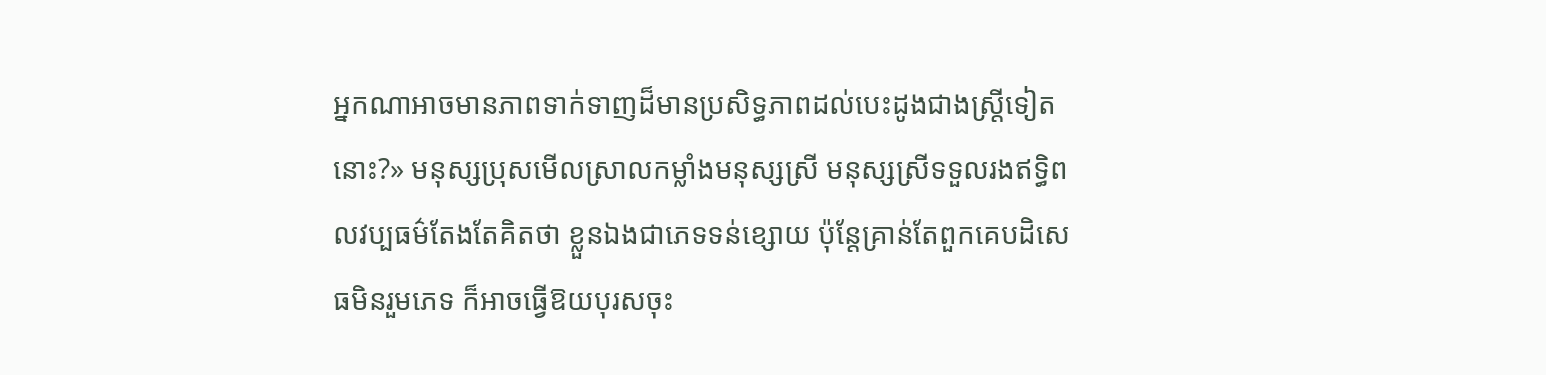អ្នកណាអាចមានភាពទាក់ទាញដ៏មានប្រសិទ្ធភាពដល់បេះដូងជាងស្ត្រីទៀតនោះ?» មនុស្សប្រុសមើលស្រាលកម្លាំងមនុស្សស្រី មនុស្សស្រីទទួលរងឥទ្ធិពលវប្បធម៌តែងតែគិតថា ខ្លួនឯងជាភេទទន់ខ្សោយ ប៉ុន្តែគ្រាន់តែពួកគេបដិសេធមិនរួមភេទ ក៏អាចធ្វើឱយបុរសចុះ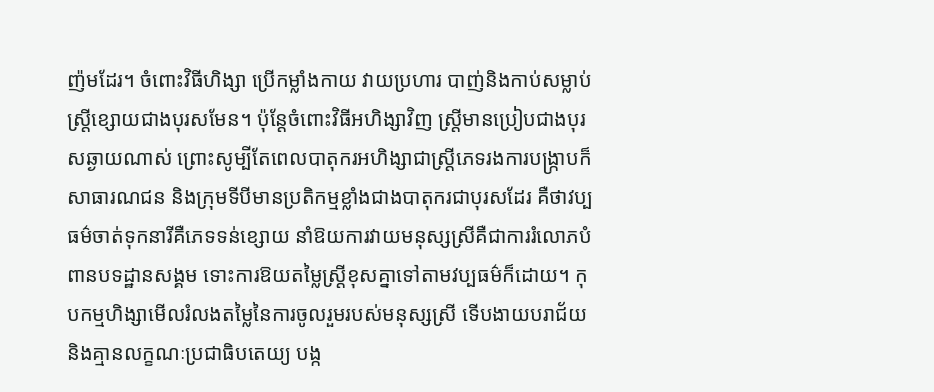ញ៉មដែរ។ ចំពោះវិធីហិង្សា ប្រើកម្លាំងកាយ វាយប្រហារ បាញ់និងកាប់សម្លាប់ ស្ត្រីខ្សោយជាងបុរសមែន។ ប៉ុន្តែចំពោះវិធីអហិង្សាវិញ ស្ត្រីមានប្រៀបជាងបុរសឆ្ងាយណាស់ ព្រោះសូម្បីតែពេលបាតុករអហិង្សាជាស្ត្រីភេទរងការបង្ក្រាបក៏សាធារណជន និងក្រុមទីបីមានប្រតិកម្មខ្លាំងជាងបាតុករជាបុរសដែរ គឺថាវប្បធម៌ចាត់ទុកនារីគឺភេទទន់ខ្សោយ នាំឱយការវាយមនុស្សស្រីគឺជាការរំលោភបំពានបទដ្ឋានសង្គម ទោះការឱយតម្លៃស្ត្រីខុសគ្នាទៅតាមវប្បធម៌ក៏ដោយ។ កុបកម្មហិង្សាមើលរំលងតម្លៃនៃការចូលរួមរបស់មនុស្សស្រី ទើបងាយបរាជ័យនិងគ្មានលក្ខណៈប្រជាធិបតេយ្យ បង្ក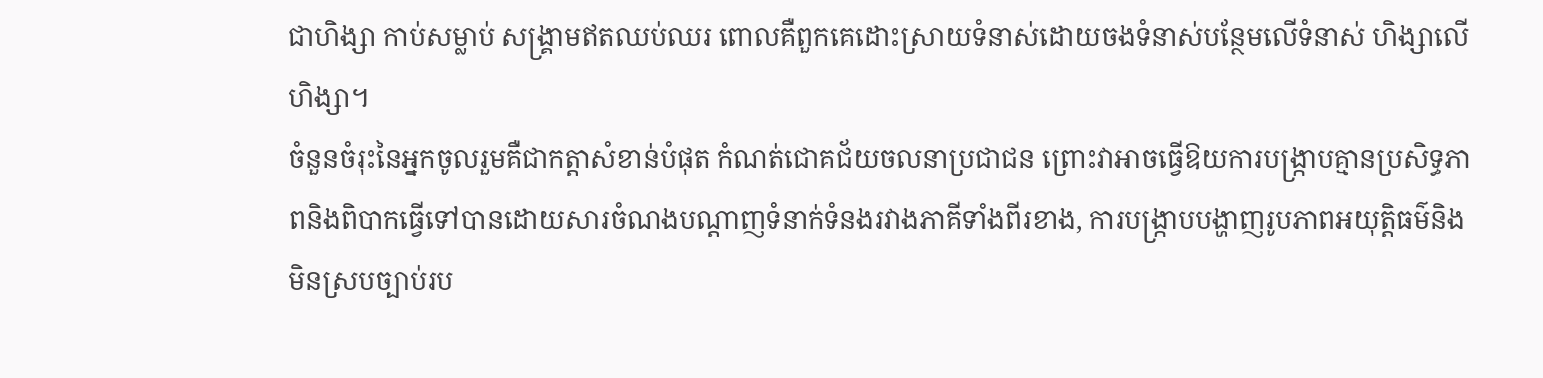ជាហិង្សា កាប់សម្លាប់ សង្គ្រាមឥតឈប់ឈរ ពោលគឺពួកគេដោះស្រាយទំនាស់ដោយចងទំនាស់បន្ថែមលើទំនាស់ ហិង្សាលើហិង្សា។
ចំនួនចំរុះនៃអ្នកចូលរួមគឺជាកត្តាសំខាន់បំផុត កំណត់ជោគជ័យចលនាប្រជាជន ព្រោះវាអាចធ្វើឱយការបង្ក្រាបគ្មានប្រសិទ្ធភាពនិងពិបាកធ្វើទៅបានដោយសារចំណងបណ្តាញទំនាក់ទំនងរវាងភាគីទាំងពីរខាង, ការបង្ក្រាបបង្ហាញរូបភាពអយុត្តិធម៌និងមិនស្របច្បាប់រប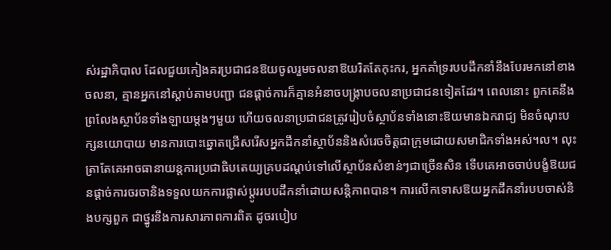ស់រដ្ឋាភិបាល ដែលជួយកៀងគរប្រជាជនឱយចូលរួមចលនាឱយរិតតែកុះករ, អ្នកគាំទ្ររបបដឹកនាំនឹងបែរមកនៅខាងចលនា, គ្មានអ្នកនៅស្តាប់តាមបញ្ជា ជនផ្តាច់ការក៏គ្មានអំនាចបង្ក្រាបចលនាប្រជាជនទៀតដែរ។ ពេលនោះ ពួកគេនឹងព្រលែងស្ថាប័នទាំងឡាយម្តងៗមួយ ហើយចលនាប្រជាជនត្រូវរៀបចំស្ថាប័នទាំងនោះឱយមានឯករាជ្យ មិនចំណុះបក្សនយោបាយ មានការបោះឆ្នោតជ្រើសរើសអ្នកដឹកនាំស្ថាប័ននិងសំរេចចិត្តជាក្រុមដោយសមាជិកទាំងអស់។ល។ លុះត្រាតែគេអាចធានាយន្តការប្រជាធិបតេយ្យគ្របដណ្តប់ទៅលើស្ថាប័នសំខាន់ៗជាច្រើនសិន ទើបគេអាចចាប់បង្ខំឱយជនផ្តាច់ការចរចានិងទទួលយកការផ្លាស់ប្តូររបបដឹកនាំដោយសន្តិភាពបាន។ ការលើកទោសឱយអ្នកដឹកនាំរបបចាស់និងបក្សពួក ជាថ្នូរនឹងការសារភាពការពិត ដូចរបៀប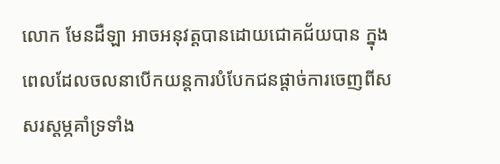លោក មែនដឺឡា អាចអនុវត្តបានដោយជោគជ័យបាន ក្នុងពេលដែលចលនាបើកយន្តការបំបែកជនផ្តាច់ការចេញពីសសរស្តម្ភគាំទ្រទាំង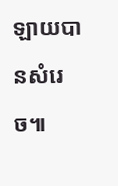ឡាយបានសំរេច៕